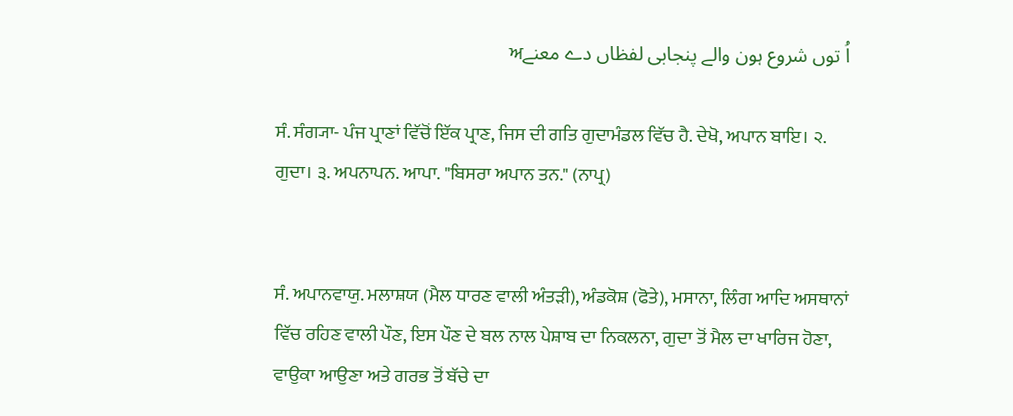اُ توں شروع ہون والے پنجابی لفظاں دے معنےਅ

ਸੰ. ਸੰਗ੍ਯਾ- ਪੰਜ ਪ੍ਰਾਣਾਂ ਵਿੱਚੋਂ ਇੱਕ ਪ੍ਰਾਣ, ਜਿਸ ਦੀ ਗਤਿ ਗੁਦਾਮੰਡਲ ਵਿੱਚ ਹੈ. ਦੇਖੋ, ਅਪਾਨ ਬਾਇ। ੨. ਗੁਦਾ। ੩. ਅਪਨਾਪਨ. ਆਪਾ. "ਬਿਸਰਾ ਅਪਾਨ ਤਨ." (ਨਾਪ੍ਰ)


ਸੰ. ਅਪਾਨਵਾਯੁ. ਮਲਾਸ਼ਯ (ਮੈਲ ਧਾਰਣ ਵਾਲੀ ਅੰਤੜੀ), ਅੰਡਕੋਸ਼ (ਫੋਤੇ), ਮਸਾਨਾ, ਲਿੰਗ ਆਦਿ ਅਸਥਾਨਾਂ ਵਿੱਚ ਰਹਿਣ ਵਾਲੀ ਪੌਣ, ਇਸ ਪੌਣ ਦੇ ਬਲ ਨਾਲ ਪੇਸ਼ਾਬ ਦਾ ਨਿਕਲਨਾ, ਗੁਦਾ ਤੋਂ ਮੈਲ ਦਾ ਖਾਰਿਜ ਹੋਣਾ, ਵਾਉਕਾ ਆਉਣਾ ਅਤੇ ਗਰਭ ਤੋਂ ਬੱਚੇ ਦਾ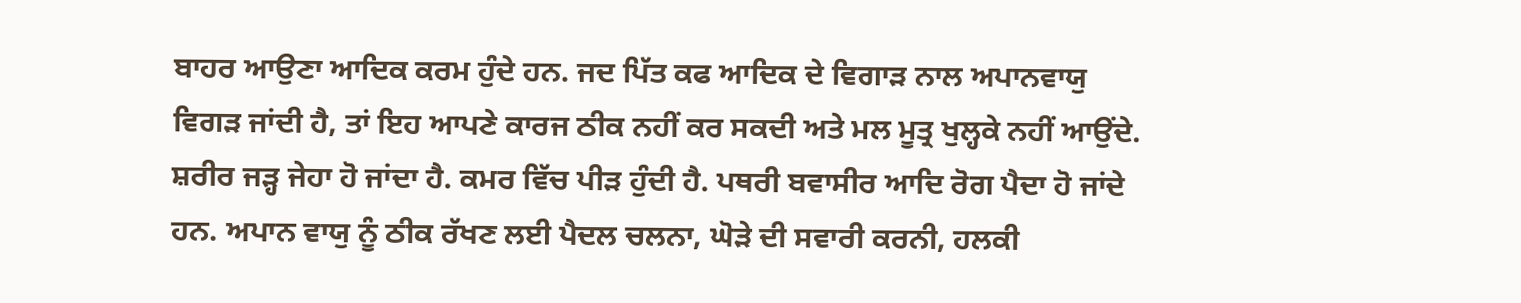ਬਾਹਰ ਆਉਣਾ ਆਦਿਕ ਕਰਮ ਹੁੰਦੇ ਹਨ. ਜਦ ਪਿੱਤ ਕਫ ਆਦਿਕ ਦੇ ਵਿਗਾੜ ਨਾਲ ਅਪਾਨਵਾਯੁ ਵਿਗੜ ਜਾਂਦੀ ਹੈ, ਤਾਂ ਇਹ ਆਪਣੇ ਕਾਰਜ ਠੀਕ ਨਹੀਂ ਕਰ ਸਕਦੀ ਅਤੇ ਮਲ ਮੂਤ੍ਰ ਖੁਲ੍ਹਕੇ ਨਹੀਂ ਆਉਂਦੇ. ਸ਼ਰੀਰ ਜੜ੍ਹ ਜੇਹਾ ਹੋ ਜਾਂਦਾ ਹੈ. ਕਮਰ ਵਿੱਚ ਪੀੜ ਹੁੰਦੀ ਹੈ. ਪਥਰੀ ਬਵਾਸੀਰ ਆਦਿ ਰੋਗ ਪੈਦਾ ਹੋ ਜਾਂਦੇ ਹਨ. ਅਪਾਨ ਵਾਯੁ ਨੂੰ ਠੀਕ ਰੱਖਣ ਲਈ ਪੈਦਲ ਚਲਨਾ, ਘੋੜੇ ਦੀ ਸਵਾਰੀ ਕਰਨੀ, ਹਲਕੀ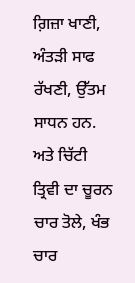ਗ਼ਿਜ਼ਾ ਖਾਣੀ, ਅੰਤੜੀ ਸਾਫ ਰੱਖਣੀ, ਉੱਤਮ ਸਾਧਨ ਹਨ. ਅਤੇ ਚਿੱਟੀ ਤ੍ਰਿਵੀ ਦਾ ਚੂਰਨ ਚਾਰ ਤੋਲੇ, ਖੰਭ ਚਾਰ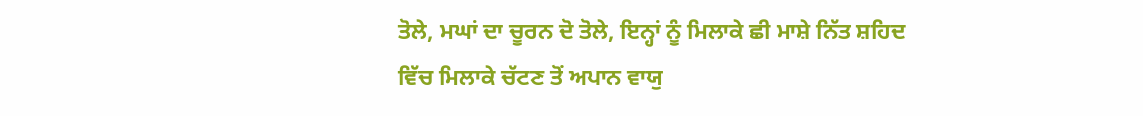ਤੋਲੇ, ਮਘਾਂ ਦਾ ਚੂਰਨ ਦੋ ਤੋਲੇ, ਇਨ੍ਹਾਂ ਨੂੰ ਮਿਲਾਕੇ ਛੀ ਮਾਸ਼ੇ ਨਿੱਤ ਸ਼ਹਿਦ ਵਿੱਚ ਮਿਲਾਕੇ ਚੱਟਣ ਤੋਂ ਅਪਾਨ ਵਾਯੁ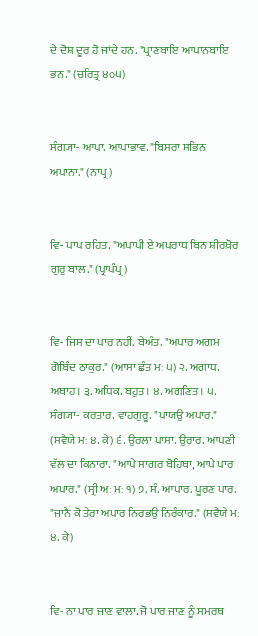ਦੇ ਦੋਸ਼ ਦੂਰ ਹੋ ਜਾਂਦੇ ਹਨ. "ਪ੍ਰਾਣਬਾਇ ਆਪਾਨਬਾਇ ਭਨ." (ਚਰਿਤ੍ਰ ੪੦੫)


ਸੰਗ੍ਯਾ- ਆਪਾ. ਆਪਾਭਾਵ. "ਬਿਸਰਾ ਸਭਿਨ ਅਪਾਨਾ." (ਨਾਪ੍ਰ)


ਵਿ- ਪਾਪ ਰਹਿਤ. "ਅਪਾਪੀ ਏ ਅਪਰਾਧ ਬਿਨ ਸ਼ੀਰਖ਼ੋਰ ਗੁਰੁ ਬਾਲ." (ਪ੍ਰਾਪੰਪ੍ਰ)


ਵਿ- ਜਿਸ ਦਾ ਪਾਰ ਨਹੀਂ. ਬੇਅੰਤ. "ਅਪਾਰ ਅਗਮ ਗੋਬਿੰਦ ਠਾਕੁਰ." (ਆਸਾ ਛੰਤ ਮਃ ੫) ੨. ਅਗਾਧ. ਅਥਾਹ। ੩. ਅਧਿਕ. ਬਹੁਤ। ੪. ਅਗਣਿਤ। ੫. ਸੰਗ੍ਯਾ- ਕਰਤਾਰ. ਵਾਹਗੁਰੂ. "ਪਾਯਉ ਅਪਾਰ." (ਸਵੈਯੇ ਮਃ ੪. ਕੇ) ੬. ਉਰਲਾ ਪਾਸਾ. ਉਰਾਰ. ਆਪਣੀ ਵੱਲ ਦਾ ਕਿਨਾਰਾ. "ਆਪੇ ਸਾਗਰ ਬੋਹਿਥਾ, ਆਪੇ ਪਾਰ ਅਪਾਰ." (ਸ੍ਰੀ ਅਃ ਮਃ ੧) ੭. ਸੰ. ਆਪਾਰ. ਪੂਰਣ ਪਾਰ. "ਜਾਨੈ ਕੋ ਤੇਰਾ ਅਪਾਰ ਨਿਰਭਉ ਨਿਰੰਕਾਰ." (ਸਵੈਯੇ ਮਃ ੪. ਕੇ)


ਵਿ- ਨਾ ਪਾਰ ਜਾਣ ਵਾਲਾ. ਜੋ ਪਾਰ ਜਾਣ ਨੂੰ ਸਮਰਥ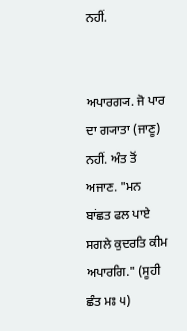ਨਹੀਂ.


ਅਪਾਰਗ੍ਯ. ਜੋ ਪਾਰ ਦਾ ਗ੍ਯਾਤਾ (ਜਾਣੂ) ਨਹੀਂ. ਅੰਤ ਤੋਂ ਅਜਾਣ. "ਮਨ ਬਾਂਛਤ ਫਲ ਪਾਏ ਸਗਲੇ ਕੁਦਰਤਿ ਕੀਮ ਅਪਾਰਗਿ." (ਸੂਹੀ ਛੰਤ ਮਃ ੫)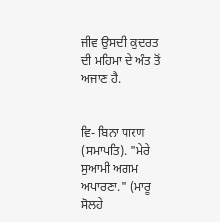ਜੀਵ ਉਸਦੀ ਕੁਦਰਤ ਦੀ ਮਹਿਮਾ ਦੇ ਅੰਤ ਤੋਂ ਅਜਾਣ ਹੈ.


ਵਿ- ਬਿਨਾ पारण (ਸਮਾਪਤਿ). "ਮੇਰੇ ਸੁਆਮੀ ਅਗਮ ਅਪਾਰਣਾ." (ਮਾਰੂ ਸੋਲਹੇ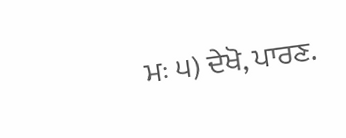ਮਃ ੫) ਦੇਖੋ, ਪਾਰਣ.